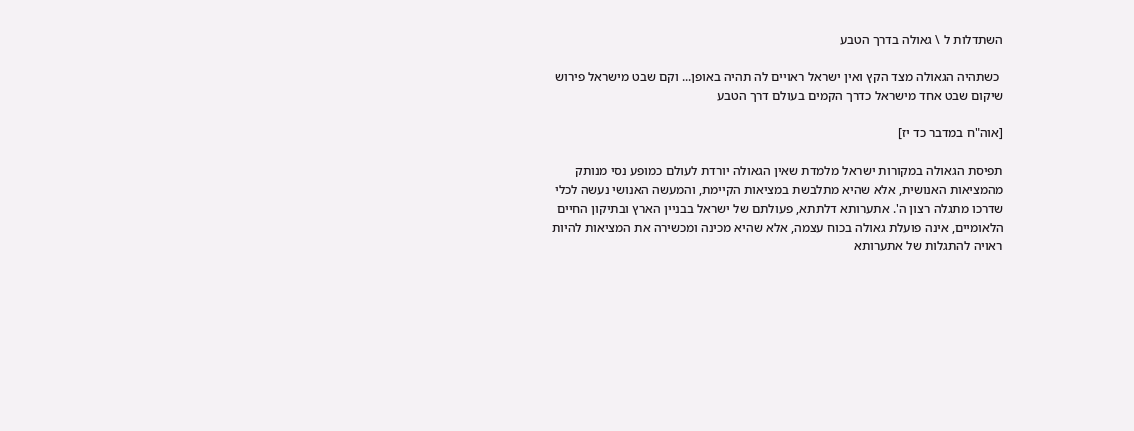השתדלות ל \ גאולה בדרך הטבע

 כשתהיה הגאולה מצד הקץ ואין ישראל ראויים לה תהיה באופן... וקם שבט מישראל פירוש שיקום שבט אחד מישראל כדרך הקמים בעולם דרך הטבע

[אוה"ח במדבר כד יז]

תפיסת הגאולה במקורות ישראל מלמדת שאין הגאולה יורדת לעולם כמופע נסי מנותק מהמציאות האנושית, אלא שהיא מתלבשת במציאות הקיימת, והמעשה האנושי נעשה לכלי שדרכו מתגלה רצון ה'. אתערותא דלתתא, פעולתם של ישראל בבניין הארץ ובתיקון החיים הלאומיים, אינה פועלת גאולה בכוח עצמה, אלא שהיא מכינה ומכשירה את המציאות להיות ראויה להתגלות של אתערותא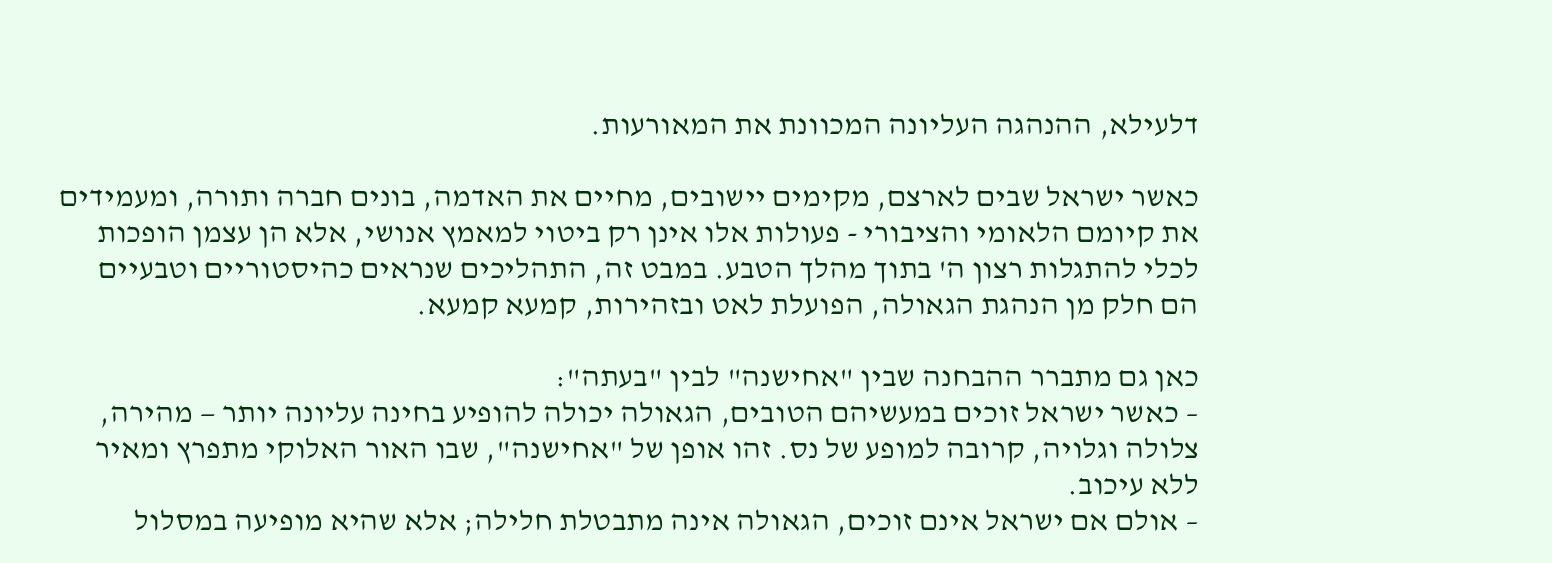דלעילא, ההנהגה העליונה המכוונת את המאורעות.

כאשר ישראל שבים לארצם, מקימים יישובים, מחיים את האדמה, בונים חברה ותורה, ומעמידים את קיומם הלאומי והציבורי - פעולות אלו אינן רק ביטוי למאמץ אנושי, אלא הן עצמן הופכות לכלי להתגלות רצון ה' בתוך מהלך הטבע. במבט זה, התהליכים שנראים כהיסטוריים וטבעיים הם חלק מן הנהגת הגאולה, הפועלת לאט ובזהירות, קמעא קמעא.

כאן גם מתברר ההבחנה שבין "אחישנה" לבין "בעתה":
– כאשר ישראל זוכים במעשיהם הטובים, הגאולה יכולה להופיע בחינה עליונה יותר — מהירה, צלולה וגלויה, קרובה למופע של נס. זהו אופן של "אחישנה", שבו האור האלוקי מתפרץ ומאיר ללא עיכוב.
– אולם אם ישראל אינם זוכים, הגאולה אינה מתבטלת חלילה; אלא שהיא מופיעה במסלול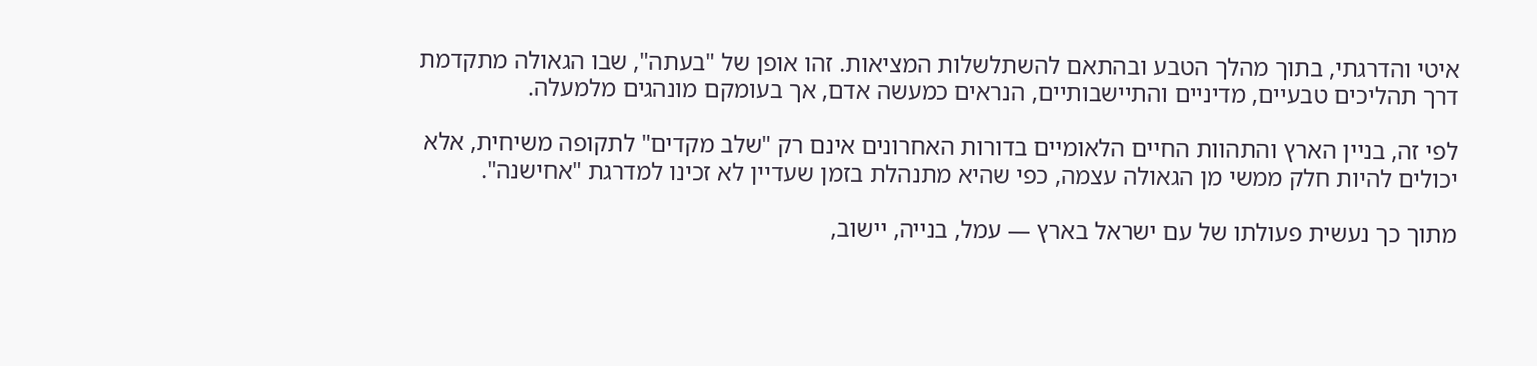איטי והדרגתי, בתוך מהלך הטבע ובהתאם להשתלשלות המציאות. זהו אופן של "בעתה", שבו הגאולה מתקדמת דרך תהליכים טבעיים, מדיניים והתיישבותיים, הנראים כמעשה אדם, אך בעומקם מונהגים מלמעלה.

לפי זה, בניין הארץ והתהוות החיים הלאומיים בדורות האחרונים אינם רק "שלב מקדים" לתקופה משיחית, אלא יכולים להיות חלק ממשי מן הגאולה עצמה, כפי שהיא מתנהלת בזמן שעדיין לא זכינו למדרגת "אחישנה".

מתוך כך נעשית פעולתו של עם ישראל בארץ — עמל, בנייה, יישוב,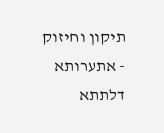תיקון וחיזוק - אתערותא דלתתא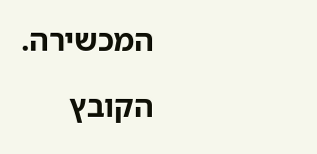המכשירה.

הקובץ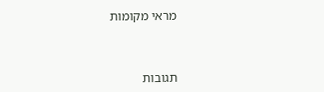מראי מקומות



תגובות